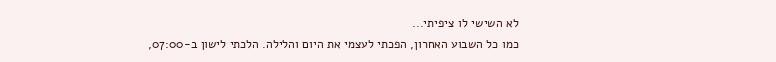לא השישי לו ציפיתי...
כמו כל השבוע האחרון, הפכתי לעצמי את היום והלילה. הלכתי לישון ב-07:00,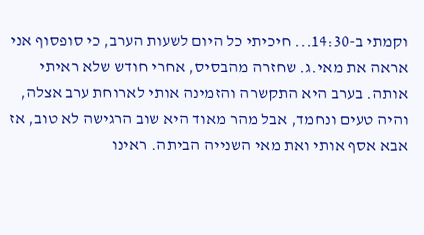וקמתי ב-14:30... חיכיתי כל היום לשעות הערב, כי סופסוף אני אראה את מאי.ג. שחזרה מהבסיס, אחרי חודש שלא ראיתי אותה. בערב היא התקשרה והזמינה אותי לארוחת ערב אצלה, והיה טעים ונחמד, אבל מהר מאוד היא שוב הרגישה לא טוב, אז אבא אסף אותי ואת מאי השנייה הביתה. ראינו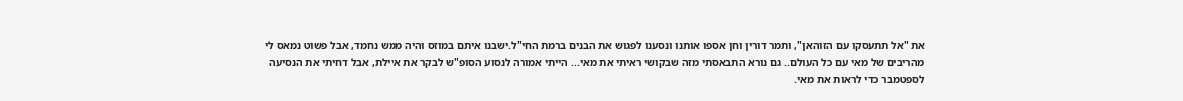את "אל תתעסקו עם הזוהאן", ותמר דורין וחן אספו אותנו ונסענו לפגוש את הבנים ברמת החי"ל.ישבנו איתם במוזס והיה ממש נחמד, אבל פשוט נמאס לי מהריבים של מאי עם כל העולם.. גם נורא התבאסתי מזה שבקושי ראיתי את מאי... הייתי אמורה לנסוע הסופ"ש לבקר את איילת, אבל דחיתי את הנסיעה לספטמבר כדי לראות את מאי.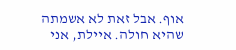אוף. אבל זאת לא אשמתה שהיא חולה. איילת, אני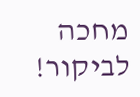מחכה לביקור!